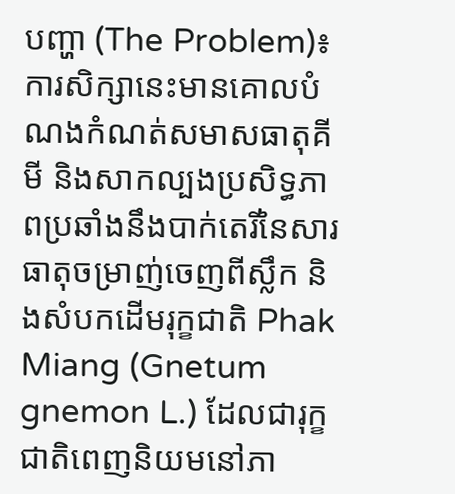បញ្ហា (The Problem)៖ ការសិក្សានេះមានគោលបំណងកំណត់សមាសធាតុគីមី និងសាកល្បងប្រសិទ្ធភាពប្រឆាំងនឹងបាក់តេរីនៃសារធាតុចម្រាញ់ចេញពីស្លឹក និងសំបកដើមរុក្ខជាតិ Phak Miang (Gnetum gnemon L.) ដែលជារុក្ខជាតិពេញនិយមនៅភា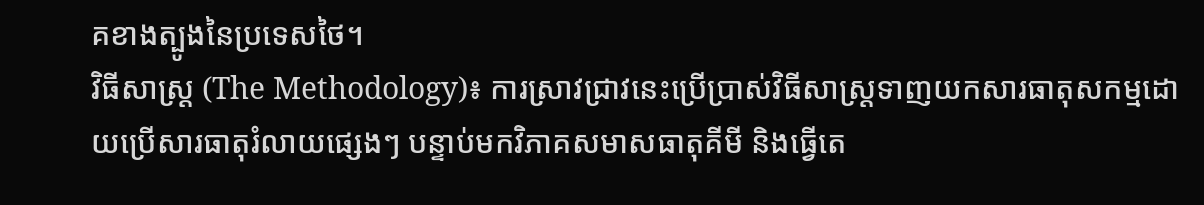គខាងត្បូងនៃប្រទេសថៃ។
វិធីសាស្ត្រ (The Methodology)៖ ការស្រាវជ្រាវនេះប្រើប្រាស់វិធីសាស្ត្រទាញយកសារធាតុសកម្មដោយប្រើសារធាតុរំលាយផ្សេងៗ បន្ទាប់មកវិភាគសមាសធាតុគីមី និងធ្វើតេ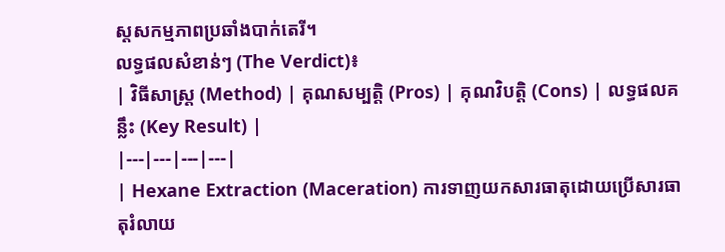ស្តសកម្មភាពប្រឆាំងបាក់តេរី។
លទ្ធផលសំខាន់ៗ (The Verdict)៖
| វិធីសាស្ត្រ (Method) | គុណសម្បត្តិ (Pros) | គុណវិបត្តិ (Cons) | លទ្ធផលគន្លឹះ (Key Result) |
|---|---|---|---|
| Hexane Extraction (Maceration) ការទាញយកសារធាតុដោយប្រើសារធាតុរំលាយ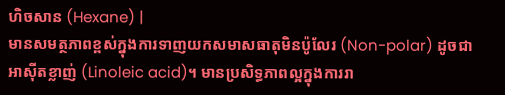ហិចសាន (Hexane) |
មានសមត្ថភាពខ្ពស់ក្នុងការទាញយកសមាសធាតុមិនប៉ូលែរ (Non-polar) ដូចជា អាស៊ីតខ្លាញ់ (Linoleic acid)។ មានប្រសិទ្ធភាពល្អក្នុងការរា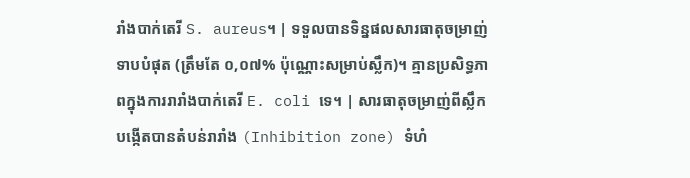រាំងបាក់តេរី S. aureus។ | ទទួលបានទិន្នផលសារធាតុចម្រាញ់ទាបបំផុត (ត្រឹមតែ ០,០៧% ប៉ុណ្ណោះសម្រាប់ស្លឹក)។ គ្មានប្រសិទ្ធភាពក្នុងការរារាំងបាក់តេរី E. coli ទេ។ | សារធាតុចម្រាញ់ពីស្លឹកបង្កើតបានតំបន់រារាំង (Inhibition zone) ទំហំ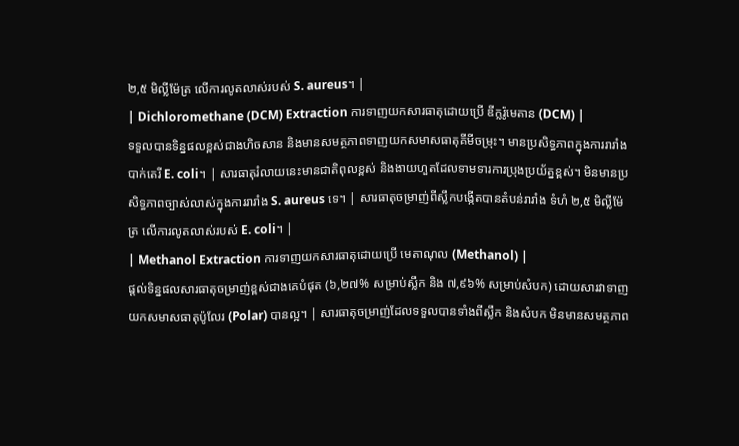២,៥ មិល្លីម៉ែត្រ លើការលូតលាស់របស់ S. aureus។ |
| Dichloromethane (DCM) Extraction ការទាញយកសារធាតុដោយប្រើ ឌីក្លរ៉ូមេតាន (DCM) |
ទទួលបានទិន្នផលខ្ពស់ជាងហិចសាន និងមានសមត្ថភាពទាញយកសមាសធាតុគីមីចម្រុះ។ មានប្រសិទ្ធភាពក្នុងការរារាំងបាក់តេរី E. coli។ | សារធាតុរំលាយនេះមានជាតិពុលខ្ពស់ និងងាយហួតដែលទាមទារការប្រុងប្រយ័ត្នខ្ពស់។ មិនមានប្រសិទ្ធភាពច្បាស់លាស់ក្នុងការរារាំង S. aureus ទេ។ | សារធាតុចម្រាញ់ពីស្លឹកបង្កើតបានតំបន់រារាំង ទំហំ ២,៥ មិល្លីម៉ែត្រ លើការលូតលាស់របស់ E. coli។ |
| Methanol Extraction ការទាញយកសារធាតុដោយប្រើ មេតាណុល (Methanol) |
ផ្តល់ទិន្នផលសារធាតុចម្រាញ់ខ្ពស់ជាងគេបំផុត (៦,២៧% សម្រាប់ស្លឹក និង ៧,៩៦% សម្រាប់សំបក) ដោយសារវាទាញយកសមាសធាតុប៉ូលែរ (Polar) បានល្អ។ | សារធាតុចម្រាញ់ដែលទទួលបានទាំងពីស្លឹក និងសំបក មិនមានសមត្ថភាព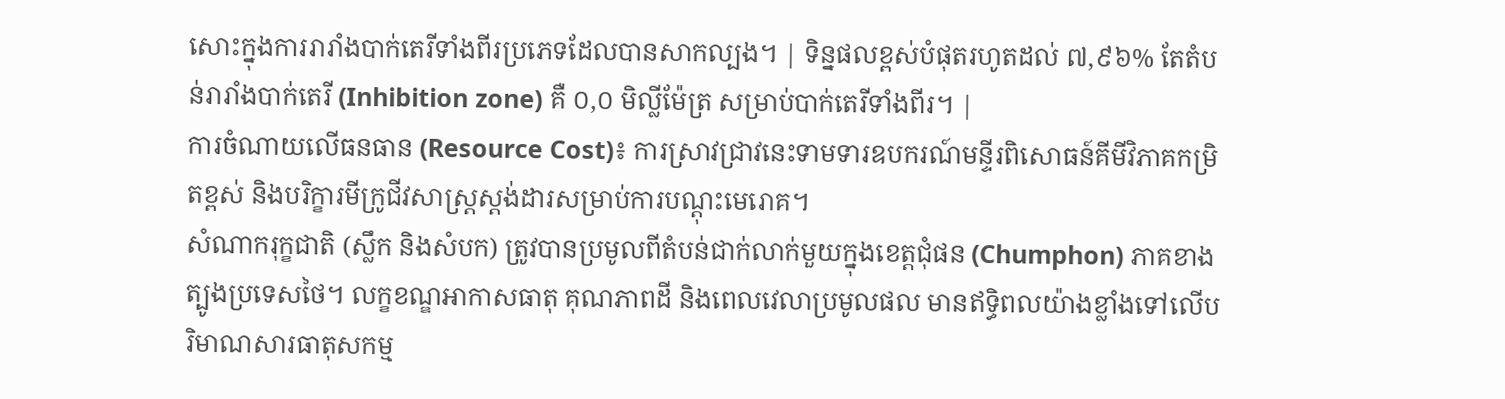សោះក្នុងការរារាំងបាក់តេរីទាំងពីរប្រភេទដែលបានសាកល្បង។ | ទិន្នផលខ្ពស់បំផុតរហូតដល់ ៧,៩៦% តែតំបន់រារាំងបាក់តេរី (Inhibition zone) គឺ ០,០ មិល្លីម៉ែត្រ សម្រាប់បាក់តេរីទាំងពីរ។ |
ការចំណាយលើធនធាន (Resource Cost)៖ ការស្រាវជ្រាវនេះទាមទារឧបករណ៍មន្ទីរពិសោធន៍គីមីវិភាគកម្រិតខ្ពស់ និងបរិក្ខារមីក្រូជីវសាស្ត្រស្តង់ដារសម្រាប់ការបណ្តុះមេរោគ។
សំណាករុក្ខជាតិ (ស្លឹក និងសំបក) ត្រូវបានប្រមូលពីតំបន់ជាក់លាក់មួយក្នុងខេត្តជុំផន (Chumphon) ភាគខាងត្បូងប្រទេសថៃ។ លក្ខខណ្ឌអាកាសធាតុ គុណភាពដី និងពេលវេលាប្រមូលផល មានឥទ្ធិពលយ៉ាងខ្លាំងទៅលើបរិមាណសារធាតុសកម្ម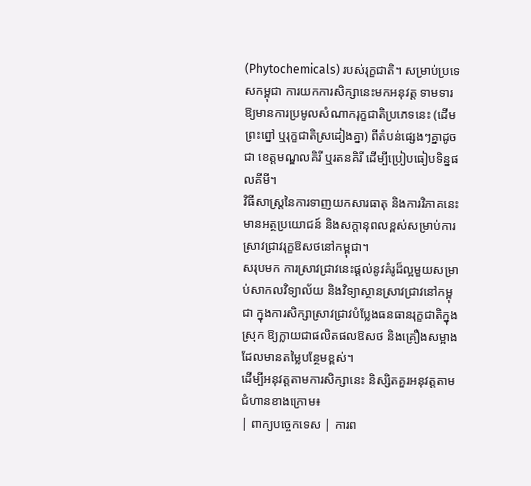(Phytochemicals) របស់រុក្ខជាតិ។ សម្រាប់ប្រទេសកម្ពុជា ការយកការសិក្សានេះមកអនុវត្ត ទាមទារឱ្យមានការប្រមូលសំណាករុក្ខជាតិប្រភេទនេះ (ដើមព្រះព្នៅ ឬរុក្ខជាតិស្រដៀងគ្នា) ពីតំបន់ផ្សេងៗគ្នាដូចជា ខេត្តមណ្ឌលគិរី ឬរតនគិរី ដើម្បីប្រៀបធៀបទិន្នផលគីមី។
វិធីសាស្ត្រនៃការទាញយកសារធាតុ និងការវិភាគនេះ មានអត្ថប្រយោជន៍ និងសក្តានុពលខ្ពស់សម្រាប់ការស្រាវជ្រាវរុក្ខឱសថនៅកម្ពុជា។
សរុបមក ការស្រាវជ្រាវនេះផ្តល់នូវគំរូដ៏ល្អមួយសម្រាប់សាកលវិទ្យាល័យ និងវិទ្យាស្ថានស្រាវជ្រាវនៅកម្ពុជា ក្នុងការសិក្សាស្រាវជ្រាវបំប្លែងធនធានរុក្ខជាតិក្នុងស្រុក ឱ្យក្លាយជាផលិតផលឱសថ និងគ្រឿងសម្អាងដែលមានតម្លៃបន្ថែមខ្ពស់។
ដើម្បីអនុវត្តតាមការសិក្សានេះ និស្សិតគួរអនុវត្តតាមជំហានខាងក្រោម៖
| ពាក្យបច្ចេកទេស | ការព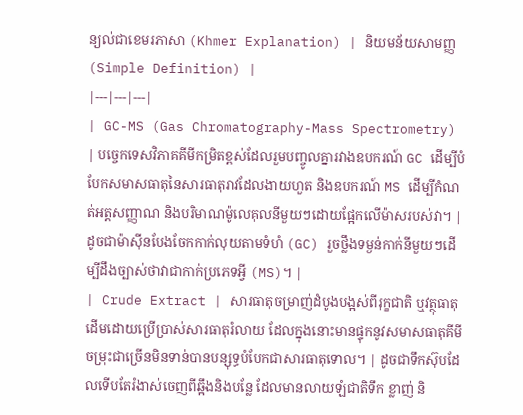ន្យល់ជាខេមរភាសា (Khmer Explanation) | និយមន័យសាមញ្ញ (Simple Definition) |
|---|---|---|
| GC-MS (Gas Chromatography-Mass Spectrometry) | បច្ចេកទេសវិភាគគីមីកម្រិតខ្ពស់ដែលរួមបញ្ចូលគ្នារវាងឧបករណ៍ GC ដើម្បីបំបែកសមាសធាតុនៃសារធាតុរាវដែលងាយហួត និងឧបករណ៍ MS ដើម្បីកំណត់អត្តសញ្ញាណ និងបរិមាណម៉ូលេគុលនីមួយៗដោយផ្អែកលើម៉ាសរបស់វា។ | ដូចជាម៉ាស៊ីនបែងចែកកាក់លុយតាមទំហំ (GC) រួចថ្លឹងទម្ងន់កាក់នីមួយៗដើម្បីដឹងច្បាស់ថាវាជាកាក់ប្រភេទអ្វី (MS)។ |
| Crude Extract | សារធាតុចម្រាញ់ដំបូងបង្អស់ពីរុក្ខជាតិ ឬវត្ថុធាតុដើមដោយប្រើប្រាស់សារធាតុរំលាយ ដែលក្នុងនោះមានផ្ទុកនូវសមាសធាតុគីមីចម្រុះជាច្រើនមិនទាន់បានបន្សុទ្ធបំបែកជាសារធាតុទោល។ | ដូចជាទឹកស៊ុបដែលទើបតែរំងាស់ចេញពីឆ្អឹងនិងបន្លែ ដែលមានលាយឡំជាតិទឹក ខ្លាញ់ និ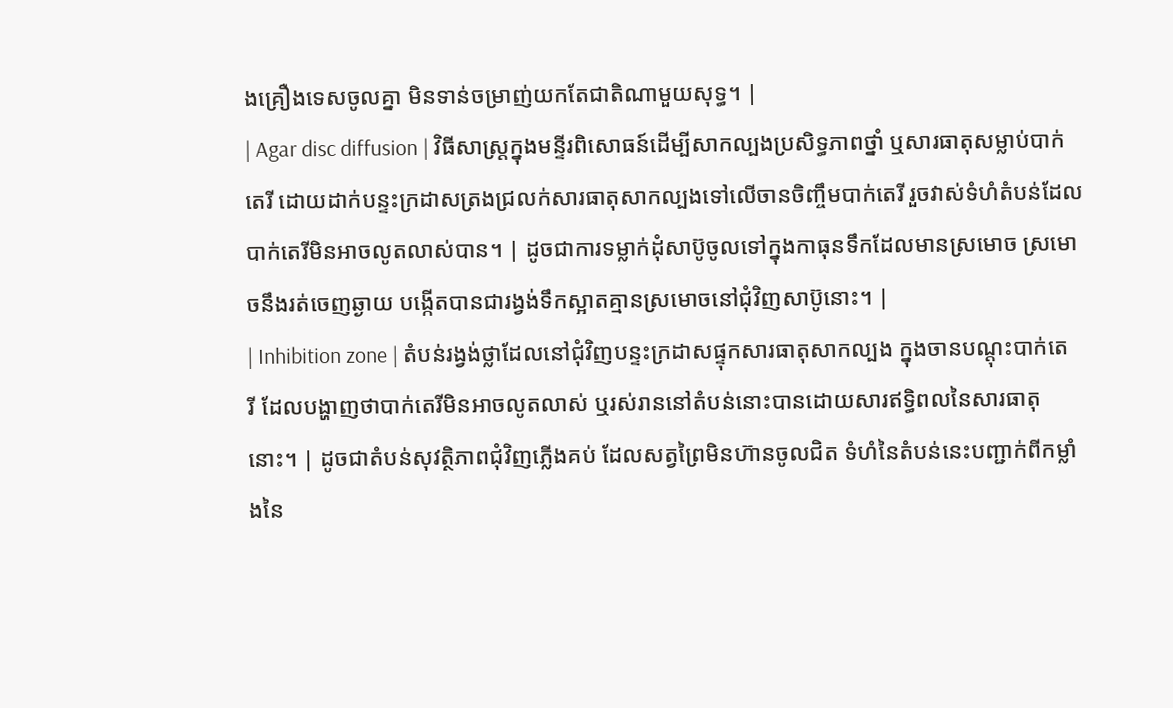ងគ្រឿងទេសចូលគ្នា មិនទាន់ចម្រាញ់យកតែជាតិណាមួយសុទ្ធ។ |
| Agar disc diffusion | វិធីសាស្ត្រក្នុងមន្ទីរពិសោធន៍ដើម្បីសាកល្បងប្រសិទ្ធភាពថ្នាំ ឬសារធាតុសម្លាប់បាក់តេរី ដោយដាក់បន្ទះក្រដាសត្រងជ្រលក់សារធាតុសាកល្បងទៅលើចានចិញ្ចឹមបាក់តេរី រួចវាស់ទំហំតំបន់ដែលបាក់តេរីមិនអាចលូតលាស់បាន។ | ដូចជាការទម្លាក់ដុំសាប៊ូចូលទៅក្នុងកាធុនទឹកដែលមានស្រមោច ស្រមោចនឹងរត់ចេញឆ្ងាយ បង្កើតបានជារង្វង់ទឹកស្អាតគ្មានស្រមោចនៅជុំវិញសាប៊ូនោះ។ |
| Inhibition zone | តំបន់រង្វង់ថ្លាដែលនៅជុំវិញបន្ទះក្រដាសផ្ទុកសារធាតុសាកល្បង ក្នុងចានបណ្តុះបាក់តេរី ដែលបង្ហាញថាបាក់តេរីមិនអាចលូតលាស់ ឬរស់រាននៅតំបន់នោះបានដោយសារឥទ្ធិពលនៃសារធាតុនោះ។ | ដូចជាតំបន់សុវត្ថិភាពជុំវិញភ្លើងគប់ ដែលសត្វព្រៃមិនហ៊ានចូលជិត ទំហំនៃតំបន់នេះបញ្ជាក់ពីកម្លាំងនៃ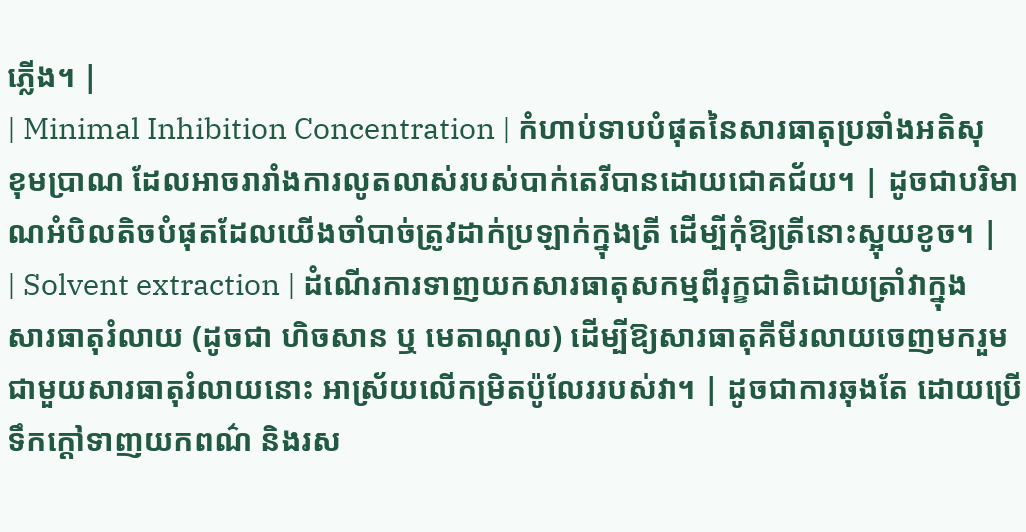ភ្លើង។ |
| Minimal Inhibition Concentration | កំហាប់ទាបបំផុតនៃសារធាតុប្រឆាំងអតិសុខុមប្រាណ ដែលអាចរារាំងការលូតលាស់របស់បាក់តេរីបានដោយជោគជ័យ។ | ដូចជាបរិមាណអំបិលតិចបំផុតដែលយើងចាំបាច់ត្រូវដាក់ប្រឡាក់ក្នុងត្រី ដើម្បីកុំឱ្យត្រីនោះស្អុយខូច។ |
| Solvent extraction | ដំណើរការទាញយកសារធាតុសកម្មពីរុក្ខជាតិដោយត្រាំវាក្នុងសារធាតុរំលាយ (ដូចជា ហិចសាន ឬ មេតាណុល) ដើម្បីឱ្យសារធាតុគីមីរលាយចេញមករួមជាមួយសារធាតុរំលាយនោះ អាស្រ័យលើកម្រិតប៉ូលែររបស់វា។ | ដូចជាការឆុងតែ ដោយប្រើទឹកក្តៅទាញយកពណ៌ និងរស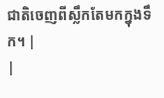ជាតិចេញពីស្លឹកតែមកក្នុងទឹក។ |
|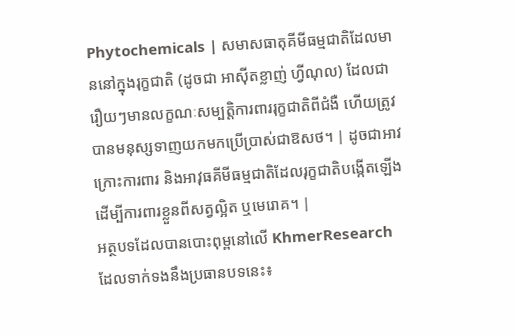Phytochemicals | សមាសធាតុគីមីធម្មជាតិដែលមាននៅក្នុងរុក្ខជាតិ (ដូចជា អាស៊ីតខ្លាញ់ ហ្វីណុល) ដែលជារឿយៗមានលក្ខណៈសម្បត្តិការពាររុក្ខជាតិពីជំងឺ ហើយត្រូវបានមនុស្សទាញយកមកប្រើប្រាស់ជាឱសថ។ | ដូចជាអាវក្រោះការពារ និងអាវុធគីមីធម្មជាតិដែលរុក្ខជាតិបង្កើតឡើងដើម្បីការពារខ្លួនពីសត្វល្អិត ឬមេរោគ។ |
អត្ថបទដែលបានបោះពុម្ពនៅលើ KhmerResearch ដែលទាក់ទងនឹងប្រធានបទនេះ៖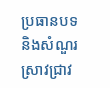ប្រធានបទ និងសំណួរស្រាវជ្រាវ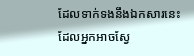ដែលទាក់ទងនឹងឯកសារនេះ ដែលអ្នកអាចស្វែ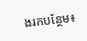ងរកបន្ថែម៖